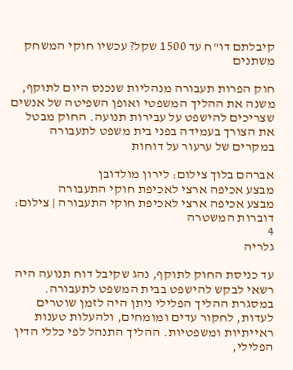קיבלתם דו"ח עד 1500 שקל? עכשיו חוקי המשחק משתנים

חוק הפרות תעבורה מנהליות שנכנס היום לתוקף, משנה את ההליך המשפטי ואופן השפיטה של אנשים שצריכים להישפט על עבירות תנועה. החוק מבטל את הצורך בעמידה בפני בית משפט לתעבורה במקרים של ערעור על דוחות

אברהם בלוך צילום: לירון מולדובן
מבצע אכיפה ארצי לאכיפת חוקי התעבורה
מבצע אכיפה ארצי לאכיפת חוקי התעבורה | צילום: דוברות המשטרה
4
גלריה

עד כניסת החוק לתוקף, נהג שקיבל דוח תנועה היה רשאי לבקש להישפט בבית המשפט לתעבורה. במסגרת ההליך הפלילי ניתן היה לזמן שוטרים לעדות, לחקור עדים ומומחים, ולהעלות טענות ראייתיות ומשפטיות. ההליך התנהל לפי כללי הדין הפלילי,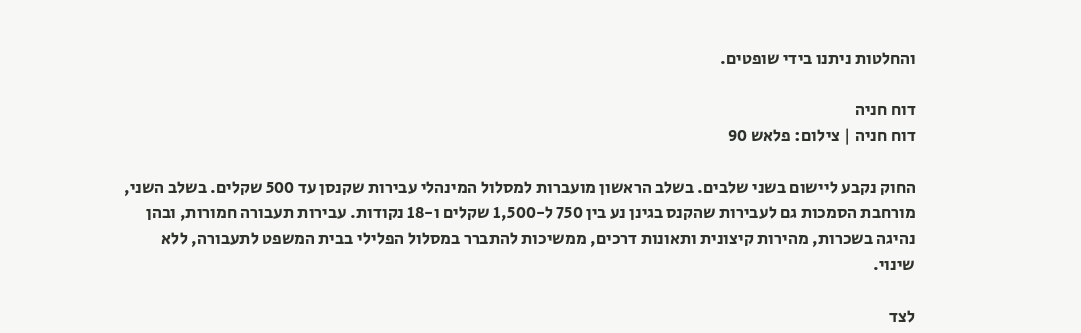והחלטות ניתנו בידי שופטים.

דוח חניה
דוח חניה | צילום: פלאש 90

החוק נקבע ליישום בשני שלבים. בשלב הראשון מועברות למסלול המינהלי עבירות שקנסן עד 500 שקלים. בשלב השני, מורחבת הסמכות גם לעבירות שהקנס בגינן נע בין 750 ל-1,500 שקלים ו-18 נקודות. עבירות תעבורה חמורות, ובהן נהיגה בשכרות, מהירות קיצונית ותאונות דרכים, ממשיכות להתברר במסלול הפלילי בבית המשפט לתעבורה, ללא שינוי.

לצד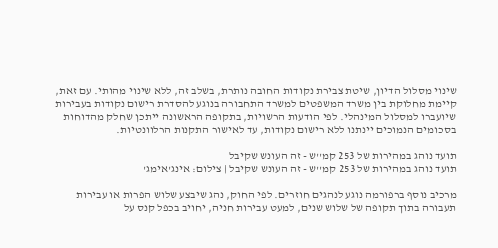שינוי מסלול הדיון, שיטת צבירת נקודות החובה נותרת, בשלב זה, ללא שינוי מהותי. עם זאת, קיימת מחלוקת בין משרד המשפטים למשרד התחבורה בנוגע להסדרת רישום נקודות בעבירות שיועברו למסלול המינהלי. לפי הודעות הרשויות, בתקופה הראשונה ייתכן שחלק מהדוחות בסכומים הנמוכים יינתנו ללא רישום נקודות, עד לאישור התקנות הרלוונטיות.

תועד נוהג במהירות של 253 קמ''ש - זה העונש שקיבל
תועד נוהג במהירות של 253 קמ''ש - זה העונש שקיבל | צילום: אינג'אימג'

מרכיב נוסף ברפורמה נוגע לנהגים חוזרים. לפי החוק, נהג שיבצע שלוש הפרות או עבירות תעבורה בתוך תקופה של שלוש שנים, למעט עבירות חניה, יחויב בכפל קנס על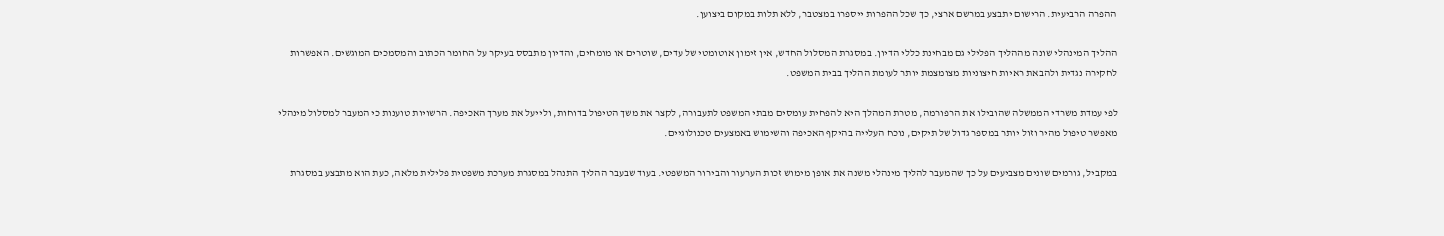ההפרה הרביעית. הרישום יתבצע במרשם ארצי, כך שכל ההפרות ייספרו במצטבר, ללא תלות במקום ביצוען.

ההליך המינהלי שונה מההליך הפלילי גם מבחינת כללי הדיון. במסגרת המסלול החדש, אין זימון אוטומטי של עדים, שוטרים או מומחים, והדיון מתבסס בעיקר על החומר הכתוב והמסמכים המוגשים. האפשרות לחקירה נגדית ולהבאת ראיות חיצוניות מצומצמת יותר לעומת ההליך בבית המשפט.

לפי עמדת משרדי הממשלה שהובילו את הרפורמה, מטרת המהלך היא להפחית עומסים מבתי המשפט לתעבורה, לקצר את משך הטיפול בדוחות, ולייעל את מערך האכיפה. הרשויות טוענות כי המעבר למסלול מינהלי מאפשר טיפול מהיר וזול יותר במספר גדול של תיקים, נוכח העלייה בהיקף האכיפה והשימוש באמצעים טכנולוגיים.

במקביל, גורמים שונים מצביעים על כך שהמעבר להליך מינהלי משנה את אופן מימוש זכות הערעור והבירור המשפטי. בעוד שבעבר ההליך התנהל במסגרת מערכת משפטית פלילית מלאה, כעת הוא מתבצע במסגרת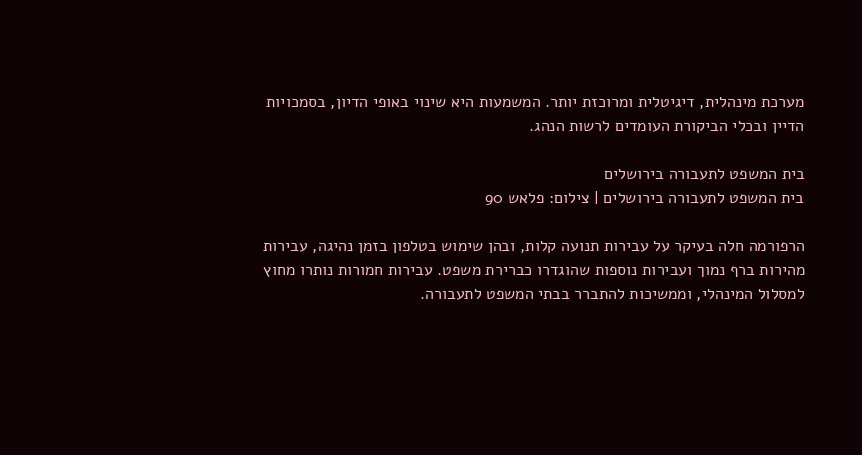מערכת מינהלית, דיגיטלית ומרוכזת יותר. המשמעות היא שינוי באופי הדיון, בסמכויות הדיין ובכלי הביקורת העומדים לרשות הנהג.

בית המשפט לתעבורה בירושלים
בית המשפט לתעבורה בירושלים | צילום: פלאש 90

הרפורמה חלה בעיקר על עבירות תנועה קלות, ובהן שימוש בטלפון בזמן נהיגה, עבירות מהירות ברף נמוך ועבירות נוספות שהוגדרו כברירת משפט. עבירות חמורות נותרו מחוץ למסלול המינהלי, וממשיכות להתברר בבתי המשפט לתעבורה.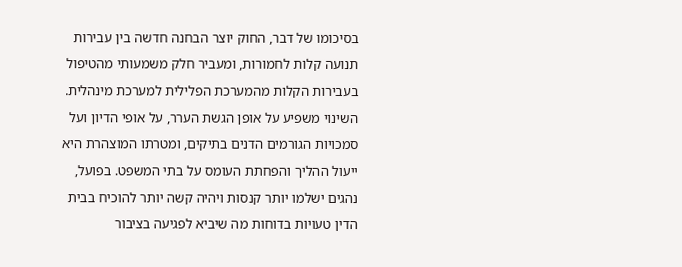בסיכומו של דבר, החוק יוצר הבחנה חדשה בין עבירות תנועה קלות לחמורות, ומעביר חלק משמעותי מהטיפול בעבירות הקלות מהמערכת הפלילית למערכת מינהלית. השינוי משפיע על אופן הגשת הערר, על אופי הדיון ועל סמכויות הגורמים הדנים בתיקים, ומטרתו המוצהרת היא ייעול ההליך והפחתת העומס על בתי המשפט. בפועל, נהגים ישלמו יותר קנסות ויהיה קשה יותר להוכיח בבית הדין טעויות בדוחות מה שיביא לפגיעה בציבור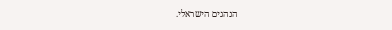הנהגים הישראלי.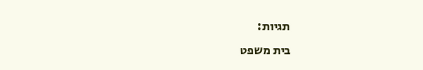תגיות:
בית משפט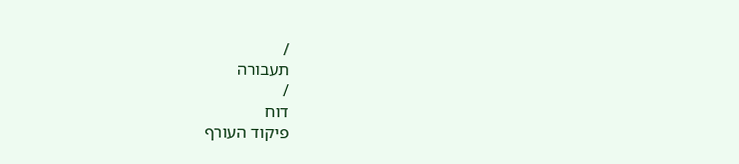/
תעבורה
/
דוח
פיקוד העורף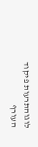לוגוהתרעות פיקוד העורף